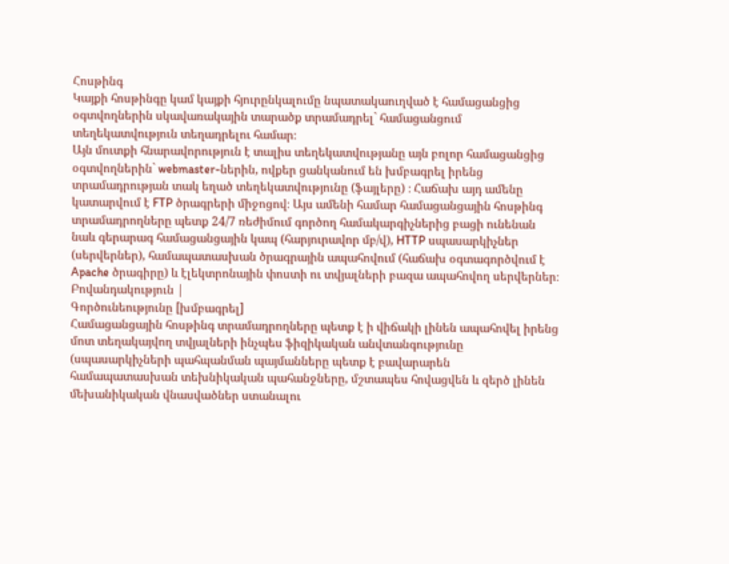Հոսթինգ
Կայքի հոսթինգը կամ կայքի հյուրընկալումը նպատակաուղված է համացանցից օգտվողներին սկավառակային տարածք տրամադրել` համացանցում տեղեկատվություն տեղադրելու համար։
Այն մուտքի հնարավորություն է տալիս տեղեկատվությանը այն բոլոր համացանցից օգտվողներին` webmaster-ներին, ովքեր ցանկանում են խմբագրել իրենց տրամադրության տակ եղած տեղեկատվությունը (ֆայլերը) ։ Հաճախ այդ ամենը կատարվում է FTP ծրագրերի միջոցով։ Այս ամենի համար համացանցային հոսթինգ տրամադրողները պետք 24/7 ռեժիմում գործող համակարգիչներից բացի ունենան նաև գերարագ համացանցային կապ (հարյուրավոր մբ/վ), HTTP սպասարկիչներ (սերվերներ), համապատասխան ծրագրային ապահովում (հաճախ օգտագործվում է Apache ծրագիրը) և էլեկտրոնային փոստի ու տվյալների բազա ապահովող սերվերներ։
Բովանդակություն |
Գործունեությունը [խմբագրել]
Համացանցային հոսթինգ տրամադրողները պետք է ի վիճակի լինեն ապահովել իրենց մոտ տեղակայվող տվյալների ինչպես ֆիզիկական անվտանգությունը (սպասարկիչների պահպանման պայմանները պետք է բավարարեն համապատասխան տեխնիկական պահանջները, մշտապես հովացվեն և զերծ լինեն մեխանիկական վնասվածներ ստանալու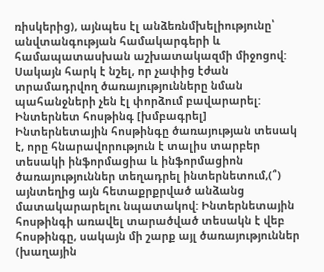ռիսկերից), այնպես էլ անձեռնմխելիությունը՝ անվտանգության համակարգերի և համապատասխան աշխատակազմի միջոցով: Սակայն հարկ է նշել, որ չափից էժան տրամադրվող ծառայությունները նման պահանջների չեն էլ փորձում բավարարել:
Ինտերնետ հոսթինգ [խմբագրել]
Ինտերնետային հոսթինգը ծառայության տեսակ է, որը հնարավորություն է տալիս տարբեր տեսակի ինֆորմացիա և ինֆորմացիոն ծառայություններ տեղադրել ինտերնետում,(՞) այնտեղից այն հետաքրքրված անձանց մատակարարելու նպատակով: Ինտերնետային հոսթինգի առավել տարածված տեսակն է վեբ հոսթինգը, սակայն մի շարք այլ ծառայություններ (խաղային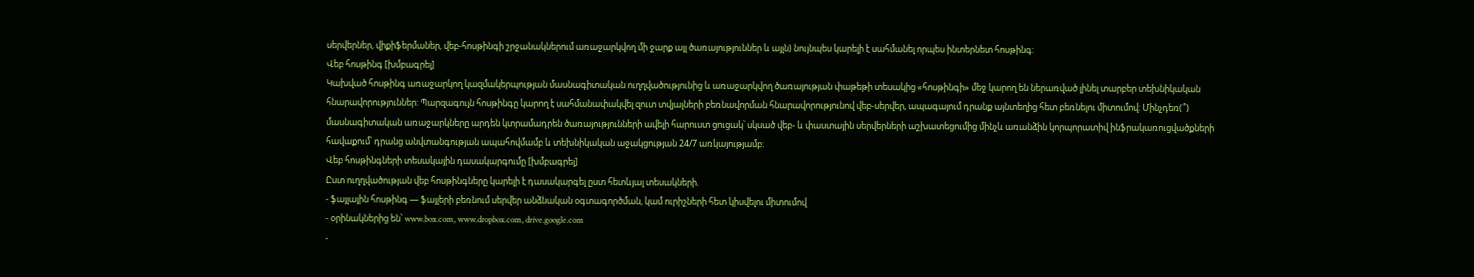սերվերներ, վիքիֆերմաներ, վեբ-հոսթինգի շրջանակներում առաջարկվող մի ջարք այլ ծառայություններ և այլն) նույնպես կարելի է սահմանել որպես ինտերնետ հոսթինգ:
Վեբ հոսթինգ [խմբագրել]
Կախված հոսթինգ առաջարկող կազմակերպության մասնագիտական ուղղվածությունից և առաջարկվող ծառայության փաթեթի տեսակից «հոսթինգի» մեջ կարող են ներառված լինել տարբեր տեխնիկական հնարավորություններ: Պարզագույն հոսթինգը կարող է սահմանափակվել զուտ տվյալների բեռնավորման հնարավորությունով վեբ-սերվեր, ապագայում դրանք այնտեղից հետ բեռնելու միտումով: Մինչդեռ(՞) մասնագիտական առաջարկները արդեն կտրամադրեն ծառայությունների ավելի հարուստ ցուցակ՝ սկսած վեբ- և փաստային սերվերների աշխատեցումից մինչև առանձին կորպորատիվ ինֆրակառուցվածքների հավաքում՝ դրանց անվտանգության ապահովմամբ և տեխնիկական աջակցության 24/7 առկայությամբ:
Վեբ հոսթինգների տեսակային դասակարգումը [խմբագրել]
Ըստ ուղղվածության վեբ հոսթինգները կարելի է դասակարգել ըստ հետևյալ տեսակների.
- ֆայլային հոսթինգ — ֆայլերի բեռնում սերվեր անձնական օգտագործման, կամ ուրիշների հետ կիսվելու միտումով
- օրինակներից են՝ www.box.com, www.dropbox.com, drive.google.com
-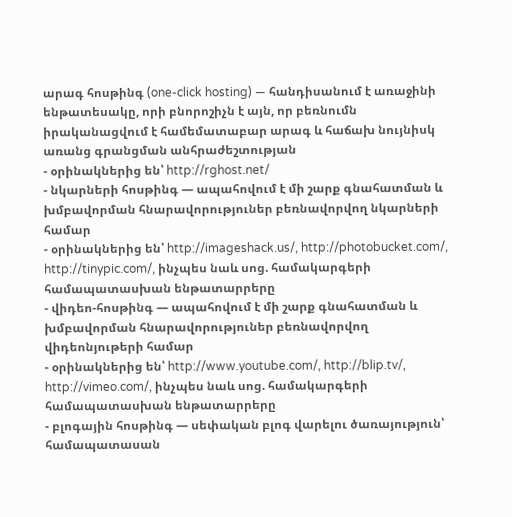արագ հոսթինգ (one-click hosting) — հանդիսանում է առաջինի ենթատեսակը, որի բնորոշիչն է այն, որ բեռնումն իրականացվում է համեմատաբար արագ և հաճախ նույնիսկ առանց գրանցման անհրաժեշտության
- օրինակներից են՝ http://rghost.net/
- նկարների հոսթինգ — ապահովում է մի շարք գնահատման և խմբավորման հնարավորություներ բեռնավորվող նկարների համար
- օրինակներից են՝ http://imageshack.us/, http://photobucket.com/, http://tinypic.com/, ինչպես նաև սոց. համակարգերի համապատասխան ենթատարրերը
- վիդեո-հոսթինգ — ապահովում է մի շարք գնահատման և խմբավորման հնարավորություներ բեռնավորվող վիդեոնյութերի համար
- օրինակներից են՝ http://www.youtube.com/, http://blip.tv/, http://vimeo.com/, ինչպես նաև սոց. համակարգերի համապատասխան ենթատարրերը
- բլոգային հոսթինգ — սեփական բլոգ վարելու ծառայություն՝ համապատասան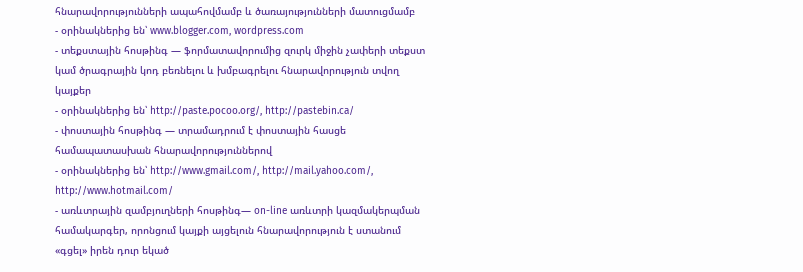հնարավորությունների ապահովմամբ և ծառայությունների մատուցմամբ
- օրինակներից են՝ www.blogger.com, wordpress.com
- տեքստային հոսթինգ — ֆորմատավորումից զուրկ միջին չափերի տեքստ կամ ծրագրային կոդ բեռնելու և խմբագրելու հնարավորություն տվող կայքեր
- օրինակներից են՝ http://paste.pocoo.org/, http://pastebin.ca/
- փոստային հոսթինգ — տրամադրում է փոստային հասցե համապատասխան հնարավորություններով
- օրինակներից են՝ http://www.gmail.com/, http://mail.yahoo.com/, http://www.hotmail.com/
- առևտրային զամբյուղների հոսթինգ— on-line առևտրի կազմակերպման համակարգեր, որոնցում կայքի այցելուն հնարավորություն է ստանում «գցել» իրեն դուր եկած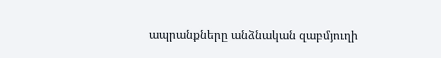ապրանքները անձնական զաբմյուղի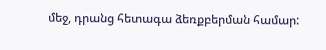մեջ, դրանց հետագա ձեռքբերման համար: